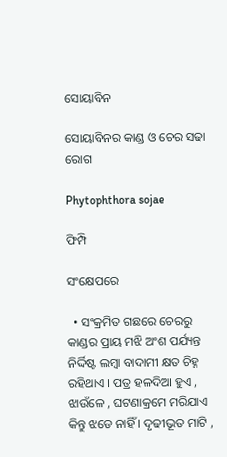ସୋୟାବିନ

ସୋୟାବିନର କାଣ୍ଡ ଓ ଚେର ସଢା ରୋଗ

Phytophthora sojae

ଫିମ୍ପି

ସଂକ୍ଷେପରେ

  • ସଂକ୍ରମିତ ଗଛରେ ଚେରରୁ କାଣ୍ଡର ପ୍ରାୟ ମଝି ଅଂଶ ପର୍ଯ୍ୟନ୍ତ ନିର୍ଦ୍ଦିଷ୍ଟ ଲମ୍ବା ବାଦାମୀ କ୍ଷତ ଚିହ୍ନ ରହିଥାଏ । ପତ୍ର ହଳଦିଆ ହୁଏ , ଝାଉଁଳେ , ଘଟଣାକ୍ରମେ ମରିଯାଏ କିନ୍ତୁ ଝଡେ ନାହିଁ । ଦୃଢୀଭୂତ ମାଟି ,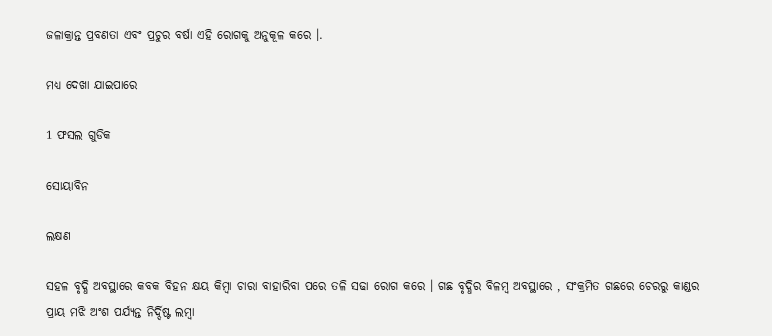ଜଳାକ୍ରାନ୍ତ ପ୍ରବଣତା ଏବଂ ପ୍ରଚୁର ବର୍ଷା ଏହି ରୋଗକୁ ଅନୁକୂଳ କରେ ।.

ମଧ୍ୟ ଦେଖା ଯାଇପାରେ

1 ଫସଲ ଗୁଡିକ

ସୋୟାବିନ

ଲକ୍ଷଣ

ସହଳ ବୃଦ୍ଧି ଅବସ୍ଥାରେ କବକ ବିହନ କ୍ଷୟ କିମ୍ବା ଚାରା ବାହାରିବା ପରେ ତଳି ସଢା ରୋଗ କରେ । ଗଛ ବୃଦ୍ଧିର ବିଳମ୍ବ ଅବସ୍ଥାରେ , ସଂକ୍ରମିତ ଗଛରେ ଚେରରୁ କାଣ୍ଡର ପ୍ରାୟ ମଝି ଅଂଶ ପର୍ଯ୍ୟନ୍ତ ନିର୍ଦ୍ଦିଷ୍ଟ ଲମ୍ବା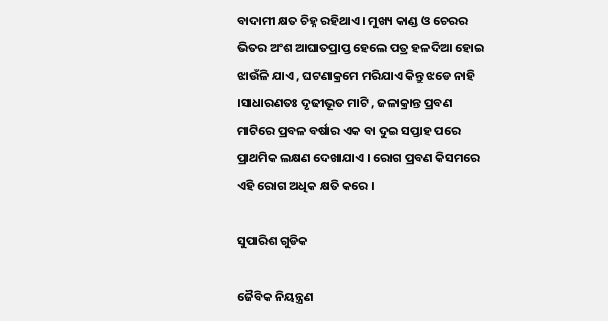ବାଦାମୀ କ୍ଷତ ଚିହ୍ନ ରହିଥାଏ । ମୁଖ୍ୟ କାଣ୍ଡ ଓ ଚେରର ଭିତର ଅଂଶ ଆଘାତପ୍ରାପ୍ତ ହେଲେ ପତ୍ର ହଳଦିଆ ହୋଇ ଝାଉଁଳି ଯାଏ , ଘଟଣାକ୍ରମେ ମରିଯାଏ କିନ୍ତୁ ଝଡେ ନାହି ।ସାଧାରଣତଃ ଦୃଢୀଭୂତ ମାଟି , ଜଳାକ୍ରାନ୍ତ ପ୍ରବଣ ମାଟିରେ ପ୍ରବଳ ବର୍ଷାର ଏକ ବା ଦୁଇ ସପ୍ତାହ ପରେ ପ୍ରାଥମିକ ଲକ୍ଷଣ ଦେଖାଯାଏ । ରୋଗ ପ୍ରବଣ କିସମରେ ଏହି ରୋଗ ଅଧିକ କ୍ଷତି କରେ ।

ସୁପାରିଶ ଗୁଡିକ

ଜୈବିକ ନିୟନ୍ତ୍ରଣ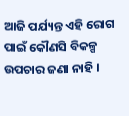ଆଜି ପର୍ଯ୍ୟନ୍ତ ଏହି ରୋଗ ପାଇଁ କୌଣସି ବିକଳ୍ପ ଉପଚାର ଜଣା ନାହି ।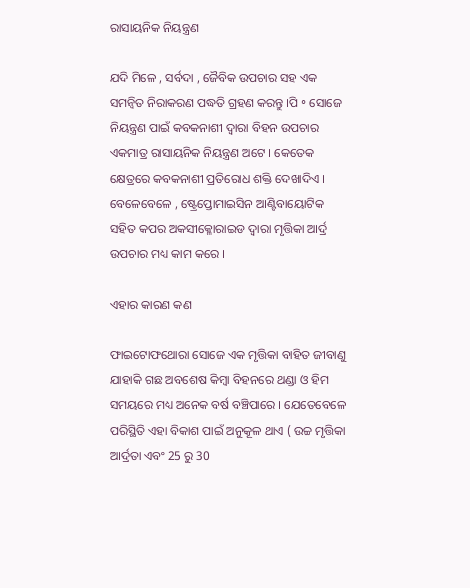ରାସାୟନିକ ନିୟନ୍ତ୍ରଣ

ଯଦି ମିଳେ , ସର୍ବଦା , ଜୈବିକ ଉପଚାର ସହ ଏକ ସମନ୍ଵିତ ନିରାକରଣ ପଦ୍ଧତି ଗ୍ରହଣ କରନ୍ତୁ ।ପି ॰ ସୋଜେ ନିୟନ୍ତ୍ରଣ ପାଇଁ କବକନାଶୀ ଦ୍ଵାରା ବିହନ ଉପଚାର ଏକମାତ୍ର ରାସାୟନିକ ନିୟନ୍ତ୍ରଣ ଅଟେ । କେତେକ କ୍ଷେତ୍ରରେ କବକନାଶୀ ପ୍ରତିରୋଧ ଶକ୍ତି ଦେଖାଦିଏ । ବେଳେବେଳେ , ଷ୍ଟ୍ରେପ୍ତୋମାଇସିନ ଆଣ୍ଟିବାୟୋଟିକ ସହିତ କପର ଅକସୀକ୍ଳୋରାଇଡ ଦ୍ଵାରା ମୃତ୍ତିକା ଆର୍ଦ୍ର ଉପଚାର ମଧ୍ୟ କାମ କରେ ।

ଏହାର କାରଣ କଣ

ଫାଇଟୋଫଥୋରା ସୋଜେ ଏକ ମୃତ୍ତିକା ବାହିତ ଜୀବାଣୁ ଯାହାକି ଗଛ ଅବଶେଷ କିମ୍ବା ବିହନରେ ଥଣ୍ଡା ଓ ହିମ ସମୟରେ ମଧ୍ୟ ଅନେକ ବର୍ଷ ବଞ୍ଚିପାରେ । ଯେତେବେଳେ ପରିସ୍ଥିତି ଏହା ବିକାଶ ପାଇଁ ଅନୁକୂଳ ଥାଏ ( ଉଚ୍ଚ ମୃତ୍ତିକା ଆର୍ଦ୍ରତା ଏବଂ 25 ରୁ 30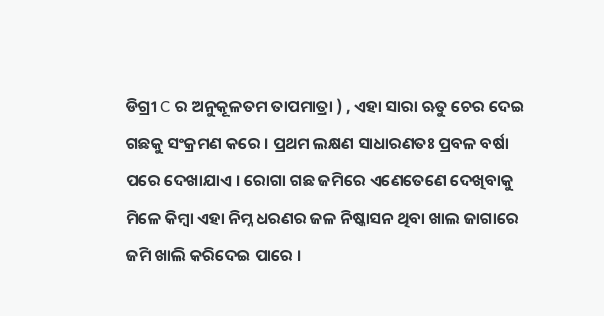ଡିଗ୍ରୀ C ର ଅନୁକୂଳତମ ତାପମାତ୍ରା ) , ଏହା ସାରା ଋତୁ ଚେର ଦେଇ ଗଛକୁ ସଂକ୍ରମଣ କରେ । ପ୍ରଥମ ଲକ୍ଷଣ ସାଧାରଣତଃ ପ୍ରବଳ ବର୍ଷା ପରେ ଦେଖାଯାଏ । ରୋଗା ଗଛ ଜମିରେ ଏଣେତେଣେ ଦେଖିବାକୁ ମିଳେ କିମ୍ବା ଏହା ନିମ୍ନ ଧରଣର ଜଳ ନିଷ୍କାସନ ଥିବା ଖାଲ ଜାଗାରେ ଜମି ଖାଲି କରିଦେଇ ପାରେ ।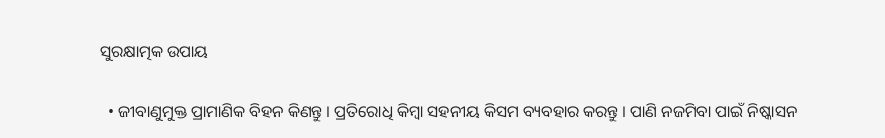ସୁରକ୍ଷାତ୍ମକ ଉପାୟ

  • ଜୀବାଣୁମୁକ୍ତ ପ୍ରାମାଣିକ ବିହନ କିଣନ୍ତୁ । ପ୍ରତିରୋଧି କିମ୍ବା ସହନୀୟ କିସମ ବ୍ୟବହାର କରନ୍ତୁ । ପାଣି ନଜମିବା ପାଇଁ ନିଷ୍କାସନ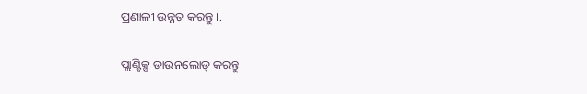ପ୍ରଣାଳୀ ଉନ୍ନତ କରନ୍ତୁ ।.

ପ୍ଲାଣ୍ଟିକ୍ସ ଡାଉନଲୋଡ୍ କରନ୍ତୁ